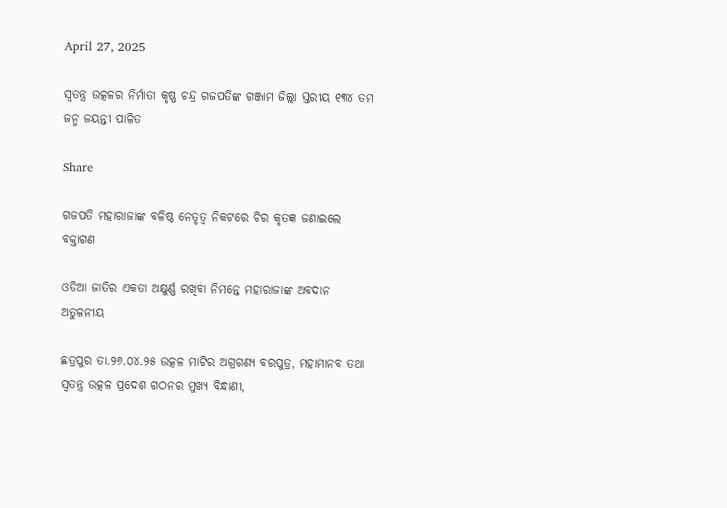April 27, 2025

ସ୍ବତନ୍ତ୍ର ଉତ୍କଳର ନିର୍ମାତା କୃଷ୍ଣ ଚନ୍ଦ୍ର ଗଜପତିଙ୍କ ଗଞ୍ଜାମ ଜିଲ୍ଲା ସ୍ତରୀୟ ୧୩୪ ତମ ଜନ୍ମ ଜୟନ୍ତୀ ପାଳିତ

Share

ଗଜପତି ମହାରାଜାଙ୍କ ବଳିଷ୍ଠ ନେତୃତ୍ବ ନିକଟରେ ଚିର କୃତଜ୍ଞ ଜଣାଇଲେ ବକ୍ତାଗଣ

ଓଡିଆ ଜାତିର ଏକତା ଅକ୍ଷୁର୍ଣ୍ଣ ରଖିବା ନିମନ୍ତେ ମହାରାଜାଙ୍କ ଅବଦାନ ଅତୁଳନୀୟ

ଛତ୍ରପୁର ତା.୨୬.୦୪.୨୫ ଉତ୍କଳ ମାଟିର ଅଗ୍ରଗଣ୍ୟ ବରପୁତ୍ର, ମହାମାନବ ତଥା ସ୍ବତନ୍ତ୍ର ଉତ୍କଳ ପ୍ରଦେଶ ଗଠନର ମୁଖ୍ୟ ବିନ୍ଧାଣୀ,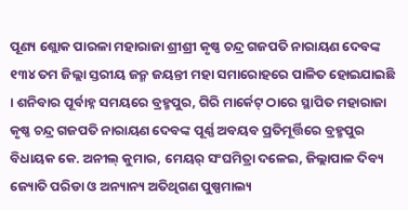ପୂଣ୍ୟ ଶ୍ଲୋକ ପାରଳା ମହାରାଜା ଶ୍ରୀଶ୍ରୀ କୃଷ୍ଣ ଚନ୍ଦ୍ର ଗଜପତି ନାରାୟଣ ଦେବଙ୍କ ୧୩୪ ତମ ଜିଲ୍ଲା ସ୍ତରୀୟ ଜନ୍ମ ଜୟନ୍ତୀ ମହା ସମାରୋହରେ ପାଳିତ ହୋଇଯାଇଛି । ଶନିବାର ପୂର୍ବାହ୍ନ ସମୟରେ ବ୍ରହ୍ମପୁର, ଗିରି ମାର୍କେଟ୍ ଠାରେ ସ୍ଥାପିତ ମହାରାଜା କୃଷ୍ଣ ଚନ୍ଦ୍ର ଗଜପତି ନାରାୟଣ ଦେବଙ୍କ ପୂର୍ଣ୍ଣ ଅବୟବ ପ୍ରତିମୂର୍ତ୍ତିରେ ବ୍ରହ୍ମପୁର ବିଧାୟକ କେ. ଅନୀଲ୍ କୁମାର, ମେୟର୍ ସଂଘମିତ୍ରା ଦଳେଇ, ଜିଲ୍ଲାପାଳ ଦିବ୍ୟ ଜ୍ୟୋତି ପରିଡା ଓ ଅନ୍ୟାନ୍ୟ ଅତିଥିଗଣ ପୁଷ୍ପମାଲ୍ୟ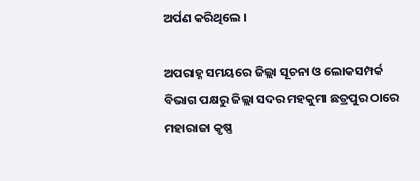ଅର୍ପଣ କରିଥିଲେ ।

ଅପରାହ୍ନ ସମୟରେ ଜିଲ୍ଲା ସୂଚନା ଓ ଲୋକସମ୍ପର୍କ ବିଭାଗ ପକ୍ଷରୁ ଜିଲ୍ଲା ସଦର ମହକୁମା ଛତ୍ରପୁର ଠାରେ ମହାରାଜା କୃଷ୍ଣ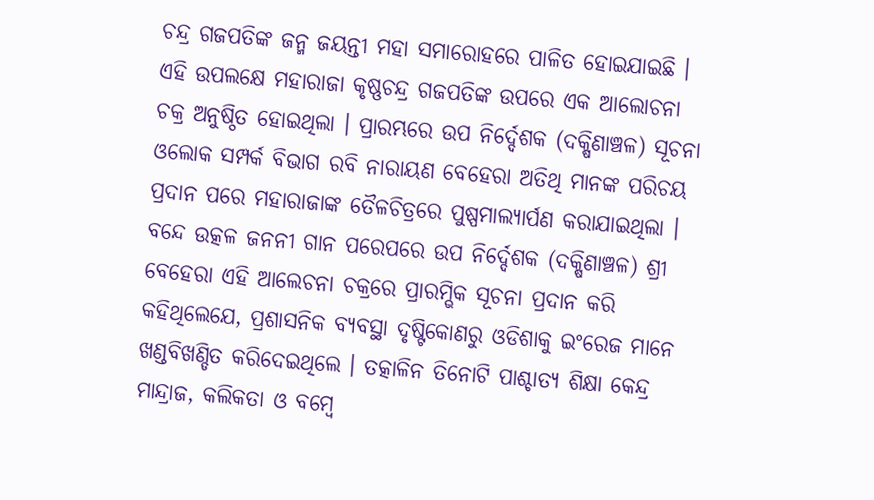ଚନ୍ଦ୍ର ଗଜପତିଙ୍କ ଜନ୍ମ ଜୟନ୍ତୀ ମହା ସମାରୋହରେ ପାଳିତ ହୋଇଯାଇଛି । ଏହି ଉପଲକ୍ଷେ ମହାରାଜା କୃଷ୍ଣଚନ୍ଦ୍ର ଗଜପତିଙ୍କ ଉପରେ ଏକ ଆଲୋଚନା ଚକ୍ର ଅନୁଷ୍ଠିତ ହୋଇଥିଲା । ପ୍ରାରମ୍ଭରେ ଉପ ନିର୍ଦ୍ଦେଶକ (ଦକ୍ଷିଣାଞ୍ଚଳ) ସୂଚନା ଓଲୋକ ସମ୍ପର୍କ ବିଭାଗ ରବି ନାରାୟଣ ବେହେରା ଅତିଥି ମାନଙ୍କ ପରିଚୟ ପ୍ରଦାନ ପରେ ମହାରାଜାଙ୍କ ତୈଳଚିତ୍ରରେ ପୁଷ୍ପମାଲ୍ୟାର୍ପଣ କରାଯାଇଥିଲା । ବନ୍ଦେ ଉତ୍କଳ ଜନନୀ ଗାନ ପରେପରେ ଉପ ନିର୍ଦ୍ଦେଶକ (ଦକ୍ଷିଣାଞ୍ଚଳ) ଶ୍ରୀ ବେହେରା ଏହି ଆଲେଚନା ଚକ୍ରରେ ପ୍ରାରମ୍ଭିକ ସୂଚନା ପ୍ରଦାନ କରି କହିଥିଲେଯେ, ପ୍ରଶାସନିକ ବ୍ୟବସ୍ଥା ଦୃଷ୍ଟିକୋଣରୁ ଓଡିଶାକୁ ଇଂରେଜ ମାନେ ଖଣ୍ଡବିଖଣ୍ଡିତ କରିଦେଇଥିଲେ । ତତ୍କାଳିନ ତିନୋଟି ପାଶ୍ଚାତ୍ୟ ଶିକ୍ଷା କେନ୍ଦ୍ର ମାନ୍ଦ୍ରାଜ, କଲିକତା ଓ ବମ୍ବେ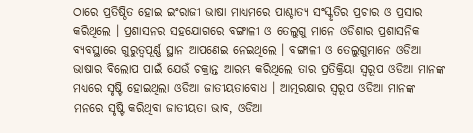ଠାରେ ପ୍ରତିଷ୍ଠିତ ହୋଇ ଇଂରାଜୀ ଭାଷା ମାଧ୍ୟମରେ ପାଶ୍ଚାତ୍ୟ ସଂସ୍କୃତିର ପ୍ରଚାର ଓ ପ୍ରସାର କରିଥିଲେ । ପ୍ରଶାସନର ସହଯୋଗରେ ବଙ୍ଗାଳୀ ଓ ତେଲୁଗୁ ମାନେ ଓଡିଶାର ପ୍ରଶାସନିକ ବ୍ୟବସ୍ଥାରେ ଗୁରୁତ୍ବପୂର୍ଣ୍ଣ ସ୍ଥାନ ଆପଣେଇ ନେଇଥିଲେ । ବଙ୍ଗାଳୀ ଓ ତେଲୁଗୁମାନେ ଓଡିଆ ଭାଷାର ବିଲୋପ ପାଇଁ ଯେଉଁ ଚକ୍ରାନ୍ତ ଆରମ୍ଭ କରିଥିଲେ ତାର ପ୍ରତିକ୍ରିୟା ସ୍ବରୂପ ଓଡିଆ ମାନଙ୍କ ମଧ୍ୟରେ ସୃଷ୍ଟି ହୋଇଥିଲା ଓଡିଆ ଜାତୀୟତାବୋଧ । ଆତ୍ମରକ୍ଷାର ସ୍ବରୂପ ଓଡିଆ ମାନଙ୍କ ମନରେ ସୃଷ୍ଟି କରିଥିବା ଜାତୀୟତା ଭାବ, ଓଡିଆ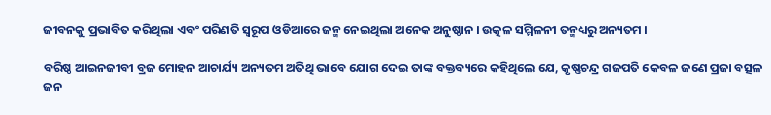ଜୀବନକୁ ପ୍ରଭାବିତ କରିଥିଲା ଏବଂ ପରିଣତି ସ୍ବରୂପ ଓଡିଆରେ ଜନ୍ମ ନେଇଥିଲା ଅନେକ ଅନୁଷ୍ଠାନ । ଉତ୍କଳ ସମ୍ମିଳନୀ ତନ୍ମଧ୍ୟରୁ ଅନ୍ୟତମ ।

ବରିଷ୍ଠ ଆଇନଜୀବୀ ବ୍ରଜ ମୋହନ ଆଚାର୍ଯ୍ୟ ଅନ୍ୟତମ ଅତିଥି ଭାବେ ଯୋଗ ଦେଇ ତାଙ୍କ ବକ୍ତବ୍ୟରେ କହିଥିଲେ ଯେ, କୃଷ୍ଣଚନ୍ଦ୍ର ଗଜପତି କେବଳ ଜଣେ ପ୍ରଜା ବତ୍ସଳ ଜନ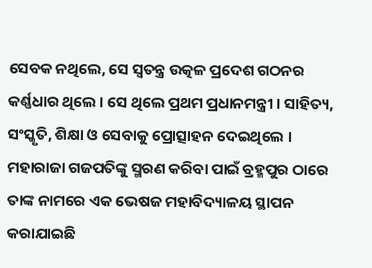ସେବକ ନଥିଲେ, ସେ ସ୍ବତନ୍ତ୍ର ଉତ୍କଳ ପ୍ରଦେଶ ଗଠନର କର୍ଣ୍ଣଧାର ଥିଲେ । ସେ ଥିଲେ ପ୍ରଥମ ପ୍ରଧାନମନ୍ତ୍ରୀ । ସାହିତ୍ୟ, ସଂସ୍କୃତି, ଶିକ୍ଷା ଓ ସେବାକୁ ପ୍ରୋତ୍ସାହନ ଦେଇଥିଲେ । ମହାରାଜା ଗଜପତିଙ୍କୁ ସ୍ମରଣ କରିବା ପାଇଁ ବ୍ରହ୍ମପୁର ଠାରେ ତାଙ୍କ ନାମରେ ଏକ ଭେଷଜ ମହାବିଦ୍ୟାଳୟ ସ୍ଥାପନ କରାଯାଇଛି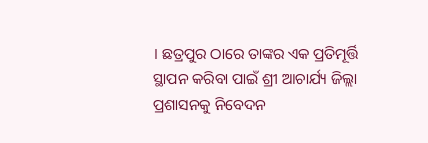। ଛତ୍ରପୁର ଠାରେ ତାଙ୍କର ଏକ ପ୍ରତିମୂର୍ତ୍ତି ସ୍ଥାପନ କରିବା ପାଇଁ ଶ୍ରୀ ଆଚାର୍ଯ୍ୟ ଜିଲ୍ଲା ପ୍ରଶାସନକୁ ନିବେଦନ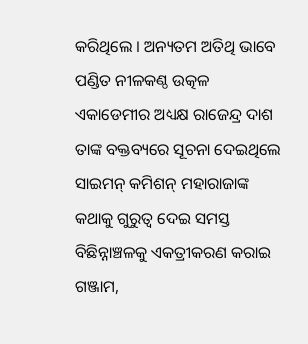କରିଥିଲେ । ଅନ୍ୟତମ ଅତିଥି ଭାବେ ପଣ୍ଡିତ ନୀଳକଣ୍ଠ ଉତ୍କଳ ଏକାଡେମୀର ଅଧ୍ୟକ୍ଷ ରାଜେନ୍ଦ୍ର ଦାଶ ତାଙ୍କ ବକ୍ତବ୍ୟରେ ସୂଚନା ଦେଇଥିଲେ ସାଇମନ୍ କମିଶନ୍ ମହାରାଜାଙ୍କ କଥାକୁ ଗୁରୁତ୍ବ ଦେଇ ସମସ୍ତ ବିଛିନ୍ନାଞ୍ଚଳକୁ ଏକତ୍ରୀକରଣ କରାଇ ଗଞ୍ଜାମ,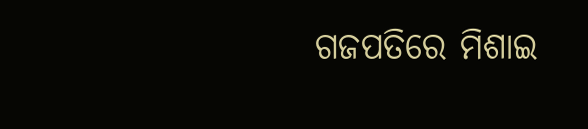ଗଜପତିରେ ମିଶାଇ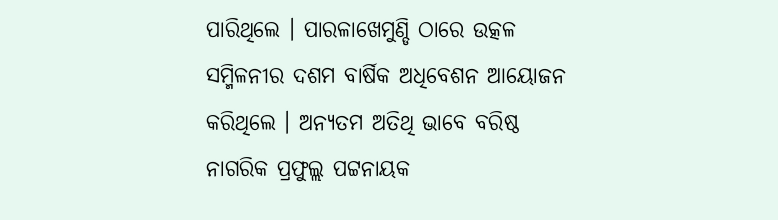ପାରିଥିଲେ । ପାରଳାଖେମୁଣ୍ଡି ଠାରେ ଉତ୍କଳ ସମ୍ମିଳନୀର ଦଶମ ବାର୍ଷିକ ଅଧିବେଶନ ଆୟୋଜନ କରିଥିଲେ । ଅନ୍ୟତମ ଅତିଥି ଭାବେ ବରିଷ୍ଠ ନାଗରିକ ପ୍ରଫୁଲ୍ଲ ପଟ୍ଟନାୟକ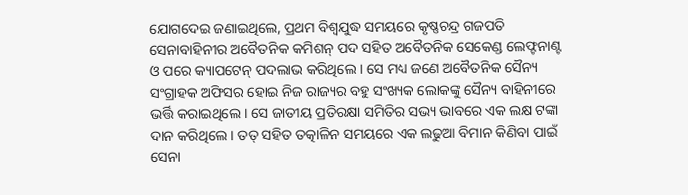ଯୋଗଦେଇ ଜଣାଇଥିଲେ, ପ୍ରଥମ ବିଶ୍ବଯୁଦ୍ଧ ସମୟରେ କୃଷ୍ଣଚନ୍ଦ୍ର ଗଜପତି ସେନାବାହିନୀର ଅବୈତନିକ କମିଶନ୍ ପଦ ସହିତ ଅବୈତନିକ ସେକେଣ୍ଡ ଲେଫ୍ଟନାଣ୍ଟ ଓ ପରେ କ୍ୟାପଟେନ୍ ପଦଲାଭ କରିଥିଲେ । ସେ ମଧ୍ୟ ଜଣେ ଅବୈତନିକ ସୈନ୍ୟ ସଂଗ୍ରାହକ ଅଫିସର ହୋଇ ନିଜ ରାଜ୍ୟର ବହୁ ସଂଖ୍ୟକ ଲୋକଙ୍କୁ ସୈନ୍ୟ ବାହିନୀରେ ଭର୍ତ୍ତି କରାଇଥିଲେ । ସେ ଜାତୀୟ ପ୍ରତିରକ୍ଷା ସମିତିର ସଭ୍ୟ ଭାବରେ ଏକ ଲକ୍ଷ ଟଙ୍କା ଦାନ କରିଥିଲେ । ତତ୍ ସହିତ ତତ୍କାଳିନ ସମୟରେ ଏକ ଲଢୁଆ ବିମାନ କିଣିବା ପାଇଁ ସେନା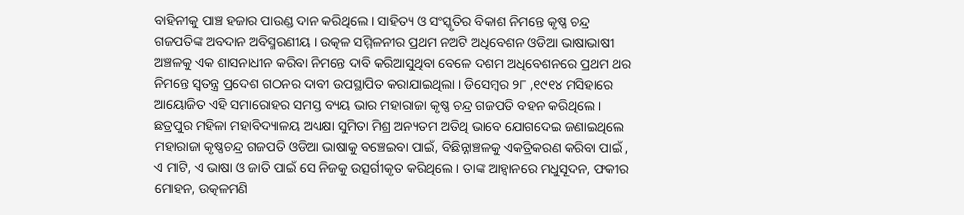ବାହିନୀକୁ ପାଞ୍ଚ ହଜାର ପାଉଣ୍ଡ ଦାନ କରିଥିଲେ । ସାହିତ୍ୟ ଓ ସଂସ୍କୃତିର ବିକାଶ ନିମନ୍ତେ କୃଷ୍ଣ ଚନ୍ଦ୍ର ଗଜପତିଙ୍କ ଅବଦାନ ଅବିସ୍ମରଣୀୟ । ଉତ୍କଳ ସମ୍ମିଳନୀର ପ୍ରଥମ ନଅଟି ଅଧିବେଶନ ଓଡିଆ ଭାଷାଭାଷୀ ଅଞ୍ଚଳକୁ ଏକ ଶାସନାଧୀନ କରିବା ନିମନ୍ତେ ଦାବି କରିଆସୁଥିବା ବେଳେ ଦଶମ ଅଧିବେଶନରେ ପ୍ରଥମ ଥର ନିମନ୍ତେ ସ୍ବତନ୍ତ୍ର ପ୍ରଦେଶ ଗଠନର ଦାବୀ ଉପସ୍ଥାପିତ କରାଯାଇଥିଲା । ଡିସେମ୍ବର ୨୮ ,୧୯୧୪ ମସିହାରେ ଆୟୋଜିତ ଏହି ସମାରୋହର ସମସ୍ତ ବ୍ୟୟ ଭାର ମହାରାଜା କୃଷ୍ଣ ଚନ୍ଦ୍ର ଗଜପତି ବହନ କରିଥିଲେ । ଛତ୍ରପୁର ମହିଳା ମହାବିଦ୍ୟାଳୟ ଅଧ୍ୟକ୍ଷା ସୁମିତା ମିଶ୍ର ଅନ୍ୟତମ ଅତିଥି ଭାବେ ଯୋଗଦେଇ ଜଣାଇଥିଲେ ମହାରାଜା କୃଷ୍ଣଚନ୍ଦ୍ର ଗଜପତି ଓଡିଆ ଭାଷାକୁ ବଞ୍ଚେଇବା ପାଇଁ, ବିଛିନ୍ନାଞ୍ଚଳକୁ ଏକତ୍ରିକରଣ କରିବା ପାଇଁ , ଏ ମାଟି, ଏ ଭାଷା ଓ ଜାତି ପାଇଁ ସେ ନିଜକୁ ଉତ୍ସର୍ଗୀକୃତ କରିଥିଲେ । ତାଙ୍କ ଆହ୍ବାନରେ ମଧୁସୂଦନ, ଫକୀର ମୋହନ, ଉତ୍କଳମଣି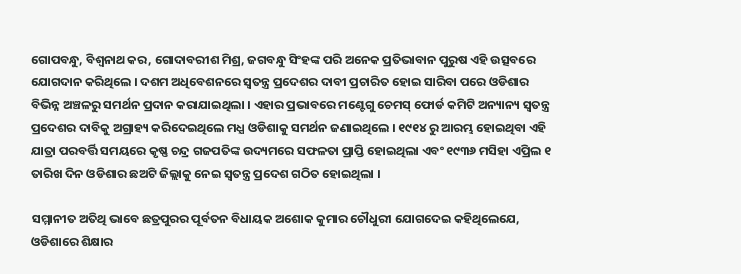ଗୋପବନ୍ଧୁ, ବିଶ୍ବନାଥ କର, ଗୋଦାବରୀଶ ମିଶ୍ର, ଜଗବନ୍ଧୁ ସିଂହଙ୍କ ପରି ଅନେକ ପ୍ରତିଭାବାନ ପୁରୁଷ ଏହି ଉତ୍ସବରେ ଯୋଗଦାନ କରିଥିଲେ । ଦଶମ ଅଧିବେଶନରେ ସ୍ବତନ୍ତ୍ର ପ୍ରଦେଶର ଦାବୀ ପ୍ରଚାରିତ ହୋଇ ସାରିବା ପରେ ଓଡିଶାର ବିଭିନ୍ନ ଅଞ୍ଚଳରୁ ସମର୍ଥନ ପ୍ରଦାନ କରାଯାଇଥିଲା । ଏହାର ପ୍ରଭାବରେ ମଣ୍ଟେଗୁ ଚେମସ୍ ଫୋର୍ଡ କମିଟି ଅନ୍ୟାନ୍ୟ ସ୍ବତନ୍ତ୍ର ପ୍ରଦେଶର ଦାବିକୁ ଅଗ୍ରାହ୍ୟ କରିଦେଇଥିଲେ ମଧ୍ଯ ଓଡିଶାକୁ ସମର୍ଥନ ଜଣାଇଥିଲେ । ୧୯୧୪ ରୁ ଆରମ୍ଭ ହୋଇଥିବା ଏହି ଯାତ୍ରା ପରବର୍ତ୍ତି ସମୟରେ କୃଷ୍ଣ ଚନ୍ଦ୍ର ଗଜପତିଙ୍କ ଉଦ୍ୟମରେ ସଫଳତା ପ୍ରାପ୍ତି ହୋଇଥିଲା ଏବଂ ୧୯୩୬ ମସିହା ଏପ୍ରିଲ ୧ ତାରିଖ ଦିନ ଓଡିଶାର ଛଅଟି ଜିଲ୍ଲାକୁ ନେଇ ସ୍ବତନ୍ତ୍ର ପ୍ରଦେଶ ଗଠିତ ହୋଇଥିଲା ।

ସମ୍ମାନୀତ ଅତିଥି ଭାବେ ଛତ୍ରପୁରର ପୂର୍ବତନ ବିଧାୟକ ଅଶୋକ କୁମାର ଚୌଧୁରୀ ଯୋଗଦେଇ କହିଥିଲେଯେ, ଓଡିଶାରେ ଶିକ୍ଷାର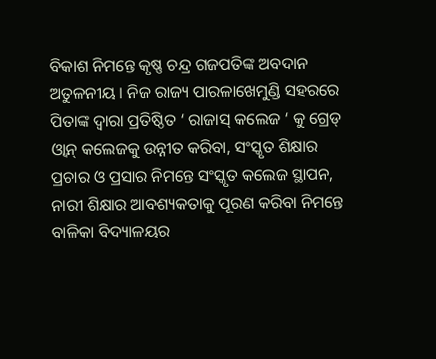ବିକାଶ ନିମନ୍ତେ କୃଷ୍ଣ ଚନ୍ଦ୍ର ଗଜପତିଙ୍କ ଅବଦାନ ଅତୁଳନୀୟ । ନିଜ ରାଜ୍ୟ ପାରଳାଖେମୁଣ୍ଡି ସହରରେ ପିତାଙ୍କ ଦ୍ବାରା ପ୍ରତିଷ୍ଠିତ ‘ ରାଜାସ୍ କଲେଜ ‘ କୁ ଗ୍ରେଡ୍ ଓ୍ବାନ୍ କଲେଜକୁ ଉନ୍ନୀତ କରିବା, ସଂସ୍କୃତ ଶିକ୍ଷାର ପ୍ରଚାର ଓ ପ୍ରସାର ନିମନ୍ତେ ସଂସ୍କୃତ କଲେଜ ସ୍ଥାପନ, ନାରୀ ଶିକ୍ଷାର ଆବଶ୍ୟକତାକୁ ପୂରଣ କରିବା ନିମନ୍ତେ ବାଳିକା ବିଦ୍ୟାଳୟର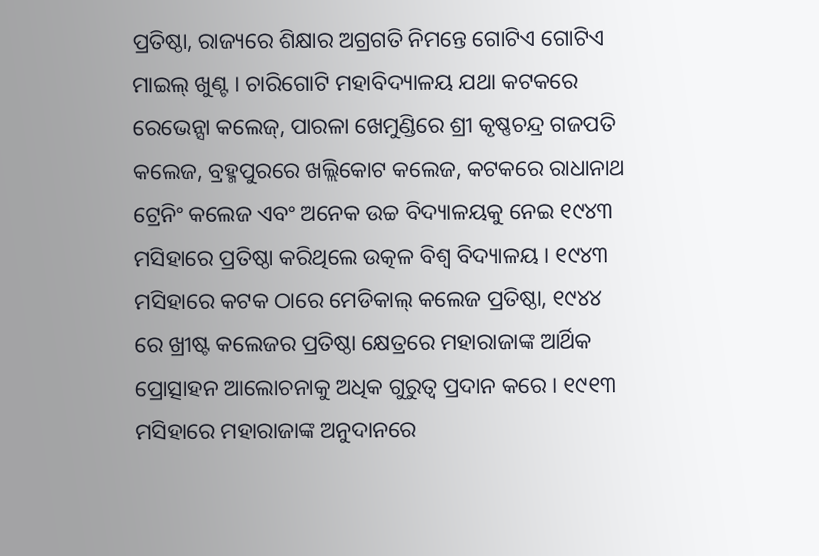ପ୍ରତିଷ୍ଠା, ରାଜ୍ୟରେ ଶିକ୍ଷାର ଅଗ୍ରଗତି ନିମନ୍ତେ ଗୋଟିଏ ଗୋଟିଏ ମାଇଲ୍ ଖୁଣ୍ଟ । ଚାରିଗୋଟି ମହାବିଦ୍ୟାଳୟ ଯଥା କଟକରେ ରେଭେନ୍ସା କଲେଜ୍, ପାରଳା ଖେମୁଣ୍ଡିରେ ଶ୍ରୀ କୃଷ୍ଣଚନ୍ଦ୍ର ଗଜପତି କଲେଜ, ବ୍ରହ୍ମପୁରରେ ଖଲ୍ଲିକୋଟ କଲେଜ, କଟକରେ ରାଧାନାଥ ଟ୍ରେନିଂ କଲେଜ ଏବଂ ଅନେକ ଉଚ୍ଚ ବିଦ୍ୟାଳୟକୁ ନେଇ ୧୯୪୩ ମସିହାରେ ପ୍ରତିଷ୍ଠା କରିଥିଲେ ଉତ୍କଳ ବିଶ୍ବ ବିଦ୍ୟାଳୟ । ୧୯୪୩ ମସିହାରେ କଟକ ଠାରେ ମେଡିକାଲ୍ କଲେଜ ପ୍ରତିଷ୍ଠା, ୧୯୪୪ ରେ ଖ୍ରୀଷ୍ଟ କଲେଜର ପ୍ରତିଷ୍ଠା କ୍ଷେତ୍ରରେ ମହାରାଜାଙ୍କ ଆର୍ଥିକ ପ୍ରୋତ୍ସାହନ ଆଲୋଚନାକୁ ଅଧିକ ଗୁରୁତ୍ବ ପ୍ରଦାନ କରେ । ୧୯୧୩ ମସିହାରେ ମହାରାଜାଙ୍କ ଅନୁଦାନରେ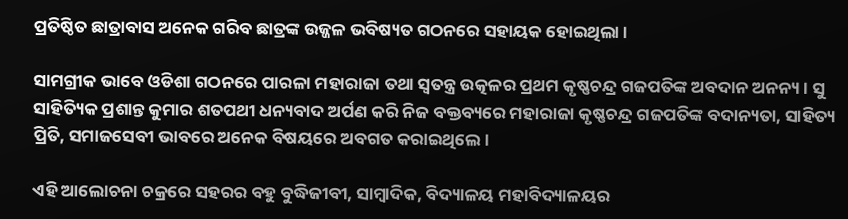ପ୍ରତିଷ୍ଠିତ ଛାତ୍ରାବାସ ଅନେକ ଗରିବ ଛାତ୍ରଙ୍କ ଉଜ୍ଜଳ ଭବିଷ୍ୟତ ଗଠନରେ ସହାୟକ ହୋଇଥିଲା ।

ସାମଗ୍ରୀକ ଭାବେ ଓଡିଶା ଗଠନରେ ପାରଳା ମହାରାଜା ତଥା ସ୍ବତନ୍ତ୍ର ଉତ୍କଳର ପ୍ରଥମ କୃଷ୍ଣଚନ୍ଦ୍ର ଗଜପତିଙ୍କ ଅବଦାନ ଅନନ୍ୟ । ସୁ ସାହିତ୍ୟିକ ପ୍ରଶାନ୍ତ କୁମାର ଶତପଥୀ ଧନ୍ୟବାଦ ଅର୍ପଣ କରି ନିଜ ବକ୍ତବ୍ୟରେ ମହାରାଜା କୃଷ୍ଣଚନ୍ଦ୍ର ଗଜପତିଙ୍କ ବଦାନ୍ୟତା, ସାହିତ୍ୟ ପ୍ରିତି, ସମାଜସେବୀ ଭାବରେ ଅନେକ ବିଷୟରେ ଅବଗତ କରାଇଥିଲେ ।

ଏହି ଆଲୋଚନା ଚକ୍ରରେ ସହରର ବହୁ ବୁଦ୍ଧିଜୀବୀ, ସାମ୍ବାଦିକ, ବିଦ୍ୟାଳୟ ମହାବିଦ୍ୟାଳୟର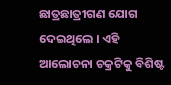ଛାତ୍ରଛାତ୍ରୀଗଣ ଯୋଗ ଦେଇଥିଲେ । ଏହି ଆଲୋଚନା ଚକ୍ରଟିକୁ ବିଶିଷ୍ଟ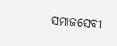ସମାଜସେବୀ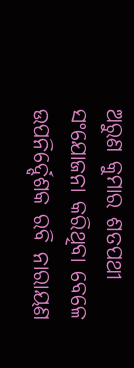ଅରୁଣ କୁମାର ଶତପଥୀ ସଂଯୋଜନା କରିଥିବା ବେଳେ ଉପନିର୍ଦ୍ଦେଶକ ରବି ନାରାୟଣ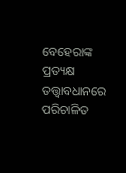ବେହେରାଙ୍କ ପ୍ରତ୍ୟକ୍ଷ ତତ୍ତ୍ବାବଧାନରେ ପରିଚାଳିତ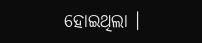ହୋଇଥିଲା ।